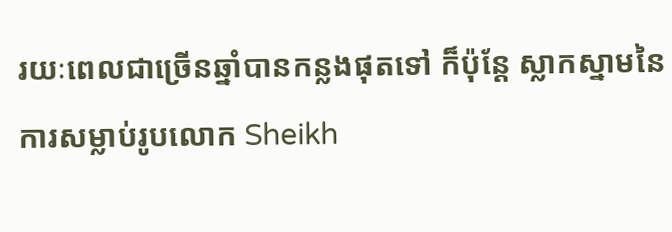រយៈពេលជាច្រើនឆ្នាំបានកន្លងផុតទៅ ក៏ប៉ុន្តែ ស្លាកស្នាមនៃការសម្លាប់រូបលោក Sheikh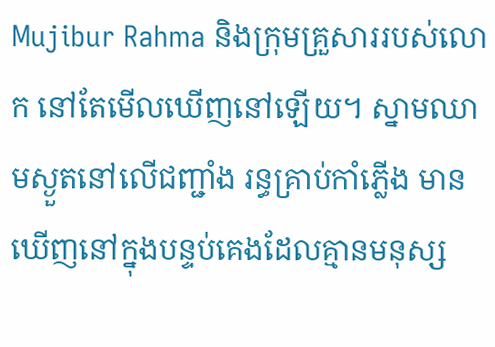Mujibur Rahma និងក្រុមគ្រួសាររបស់លោក នៅតែមើលឃើញនៅឡើយ។ ស្នាមឈាមស្ងួតនៅលើជញ្ជាំង រន្ធគ្រាប់កាំភ្លើង មានឃើញនៅក្នុងបន្ទប់គេងដែលគ្មានមនុស្ស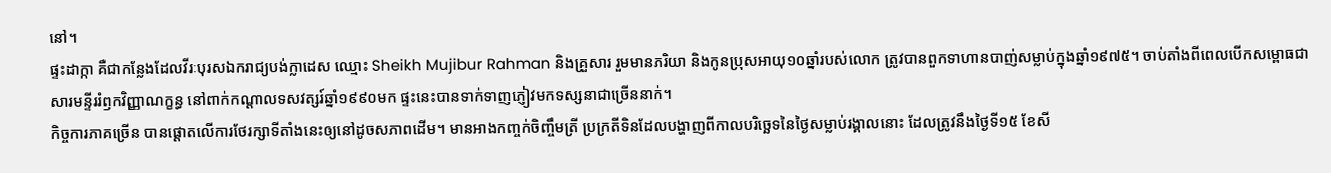នៅ។
ផ្ទះដាក្កា គឺជាកន្លែងដែលវីរៈបុរសឯករាជ្យបង់ក្លាដេស ឈ្មោះ Sheikh Mujibur Rahman និងគ្រួសារ រួមមានភរិយា និងកូនប្រុសអាយុ១០ឆ្នាំរបស់លោក ត្រូវបានពួកទាហានបាញ់សម្លាប់ក្នុងឆ្នាំ១៩៧៥។ ចាប់តាំងពីពេលបើកសម្ពោធជាសារមន្ទីររំឭកវិញ្ញាណក្ខន្ធ នៅពាក់កណ្ដាលទសវត្សរ៍ឆ្នាំ១៩៩០មក ផ្ទះនេះបានទាក់ទាញភ្ញៀវមកទស្សនាជាច្រើននាក់។
កិច្ចការភាគច្រើន បានផ្ដោតលើការថែរក្សាទីតាំងនេះឲ្យនៅដូចសភាពដើម។ មានអាងកញ្ចក់ចិញ្ចឹមត្រី ប្រក្រតីទិនដែលបង្ហាញពីកាលបរិច្ឆេទនៃថ្ងៃសម្លាប់រង្គាលនោះ ដែលត្រូវនឹងថ្ងៃទី១៥ ខែសី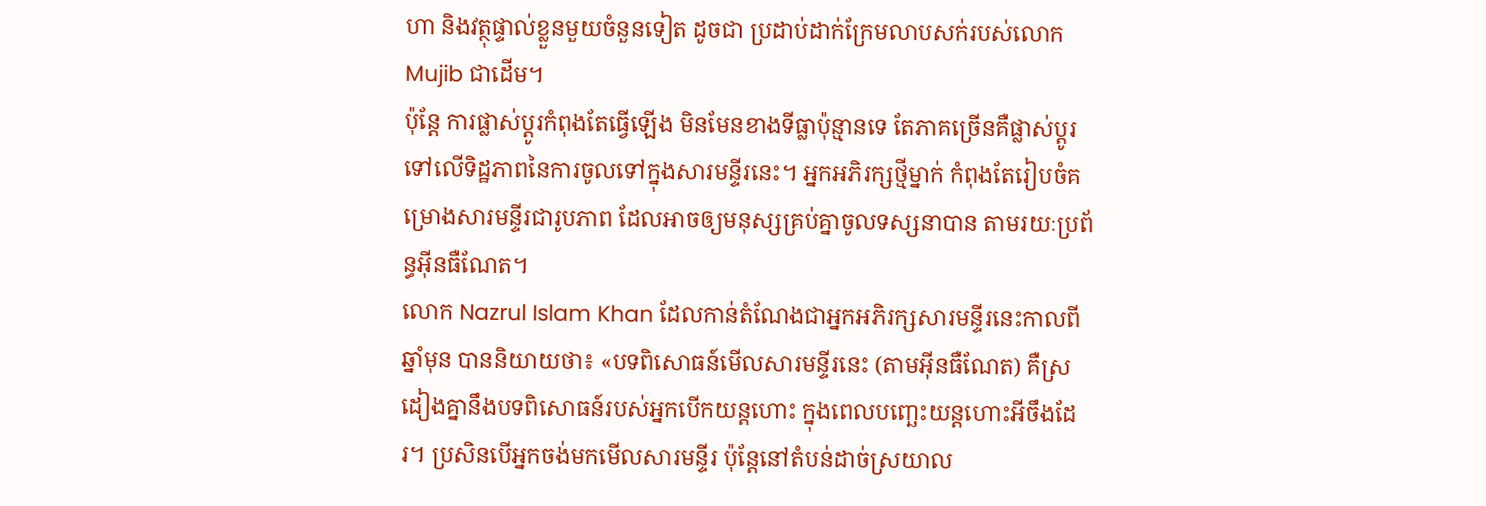ហា និងវត្ថុផ្ទាល់ខ្លួនមួយចំនួនទៀត ដូចជា ប្រដាប់ដាក់ក្រែមលាបសក់របស់លោក Mujib ជាដើម។
ប៉ុន្តែ ការផ្លាស់ប្ដូរកំពុងតែធ្វើឡើង មិនមែនខាងទីធ្លាប៉ុន្មានទេ តែភាគច្រើនគឺផ្លាស់ប្តូរទៅលើទិដ្ឋភាពនៃការចូលទៅក្នុងសារមន្ទីរនេះ។ អ្នកអភិរក្សថ្មីម្នាក់ កំពុងតែរៀបចំគម្រោងសារមន្ទីរជារូបភាព ដែលអាចឲ្យមនុស្សគ្រប់គ្នាចូលទស្សនាបាន តាមរយៈប្រព័ន្ធអ៊ីនធឺណែត។
លោក Nazrul Islam Khan ដែលកាន់តំណែងជាអ្នកអភិរក្សសារមន្ទីរនេះកាលពីឆ្នាំមុន បាននិយាយថា៖ «បទពិសោធន៍មើលសារមន្ទីរនេះ (តាមអ៊ីនធឺណែត) គឺស្រដៀងគ្នានឹងបទពិសោធន៍របស់អ្នកបើកយន្តហោះ ក្នុងពេលបញ្ឆេះយន្តហោះអីចឹងដែរ។ ប្រសិនបើអ្នកចង់មកមើលសារមន្ទីរ ប៉ុន្តែនៅតំបន់ដាច់ស្រយាល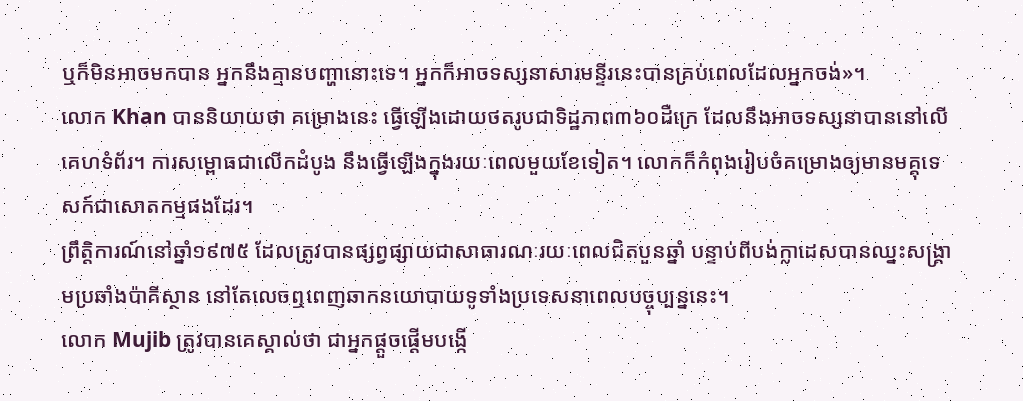ឬក៏មិនអាចមកបាន អ្នកនឹងគ្មានបញ្ហានោះទេ។ អ្នកក៏អាចទស្សនាសារមន្ទីរនេះបានគ្រប់ពេលដែលអ្នកចង់»។
លោក Khan បាននិយាយថា គម្រោងនេះ ធ្វើឡើងដោយថតរូបជាទិដ្ឋភាព៣៦០ដឺក្រេ ដែលនឹងអាចទស្សនាបាននៅលើគេហទំព័រ។ ការសម្ពោធជាលើកដំបូង នឹងធ្វើឡើងក្នុងរយៈពេលមួយខែទៀត។ លោកក៏កំពុងរៀបចំគម្រោងឲ្យមានមគ្គុទេសក៍ជាសោតកម្មផងដែរ។
ព្រឹត្តិការណ៍នៅឆ្នាំ១៩៧៥ ដែលត្រូវបានផ្សព្វផ្សាយជាសាធារណៈរយៈពេលជិតបួនឆ្នាំ បន្ទាប់ពីបង់ក្លាដេសបានឈ្នះសង្រ្គាមប្រឆាំងប៉ាគីស្ថាន នៅតែលេចឮពេញឆាកនយោបាយទូទាំងប្រទេសនាពេលបច្ចុប្បន្ននេះ។
លោក Mujib ត្រូវបានគេស្គាល់ថា ជាអ្នកផ្ដួចផ្ដើមបង្កើ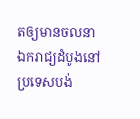តឲ្យមានចលនាឯករាជ្យដំបូងនៅប្រទេសបង់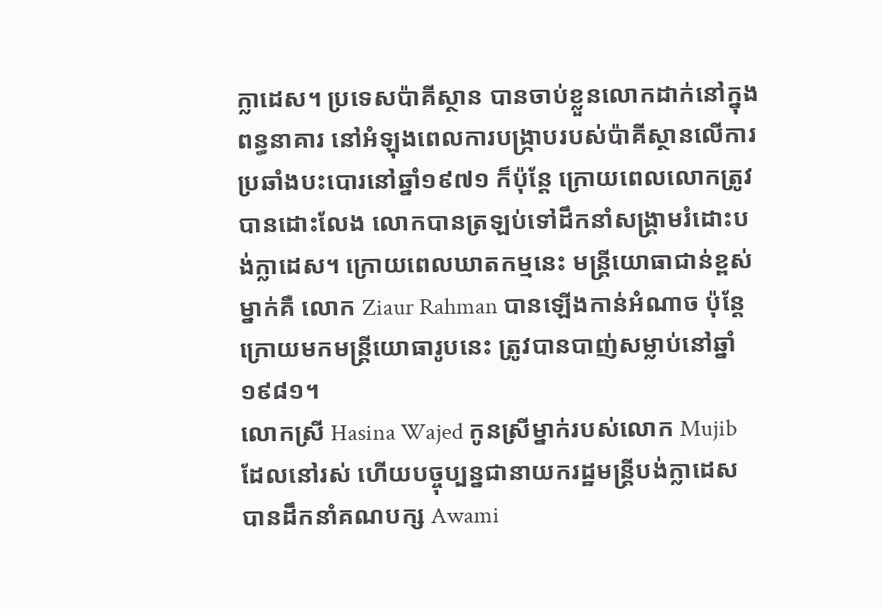ក្លាដេស។ ប្រទេសប៉ាគីស្ថាន បានចាប់ខ្លួនលោកដាក់នៅក្នុងពន្ធនាគារ នៅអំឡុងពេលការបង្រ្កាបរបស់ប៉ាគីស្ថានលើការប្រឆាំងបះបោរនៅឆ្នាំ១៩៧១ ក៏ប៉ុន្តែ ក្រោយពេលលោកត្រូវបានដោះលែង លោកបានត្រឡប់ទៅដឹកនាំសង្រ្គាមរំដោះបង់ក្លាដេស។ ក្រោយពេលឃាតកម្មនេះ មន្រ្តីយោធាជាន់ខ្ពស់ម្នាក់គឺ លោក Ziaur Rahman បានឡើងកាន់អំណាច ប៉ុន្តែក្រោយមកមន្ត្រីយោធារូបនេះ ត្រូវបានបាញ់សម្លាប់នៅឆ្នាំ១៩៨១។
លោកស្រី Hasina Wajed កូនស្រីម្នាក់របស់លោក Mujib ដែលនៅរស់ ហើយបច្ចុប្បន្នជានាយករដ្ឋមន្រ្តីបង់ក្លាដេស បានដឹកនាំគណបក្ស Awami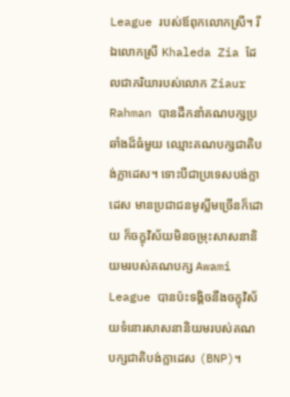League របស់ឪពុកលោកស្រី។ រីឯលោកស្រី Khaleda Zia ដែលជាភរិយារបស់លោក Ziaur Rahman បានដឹកនាំគណបក្សប្រឆាំងដ៏ធំមួយ ឈ្មោះគណបក្សជាតិបង់ក្លាដេស។ ទោះបីជាប្រទេសបង់ក្លាដេស មានប្រជាជនមូស្លីមច្រើនក៏ដោយ ក៏ចក្ខុវិស័យមិនចម្រុះសាសនានិយមរបស់គណបក្ស Awami League បានប៉ះទង្គិចនឹងចក្ខុវិស័យទំនោរសាសនានិយមរបស់គណបក្សជាតិបង់ក្លាដេស (BNP)។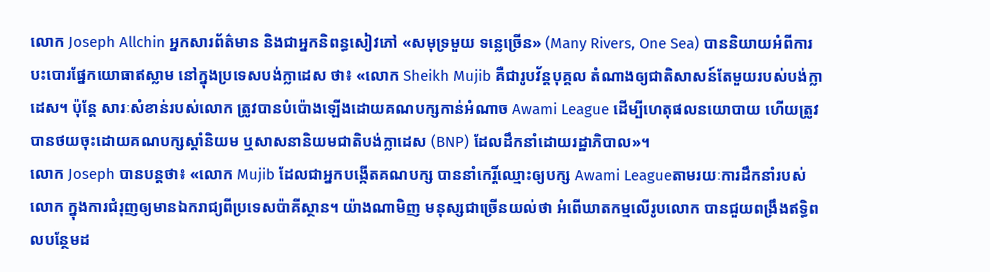លោក Joseph Allchin អ្នកសារព័ត៌មាន និងជាអ្នកនិពន្ធសៀវភៅ «សមុទ្រមួយ ទន្លេច្រើន» (Many Rivers, One Sea) បាននិយាយអំពីការបះបោរផ្នែកយោធាឥស្លាម នៅក្នុងប្រទេសបង់ក្លាដេស ថា៖ «លោក Sheikh Mujib គឺជារូបវ័ន្តបុគ្គល តំណាងឲ្យជាតិសាសន៍តែមួយរបស់បង់ក្លាដេស។ ប៉ុន្តែ សារៈសំខាន់របស់លោក ត្រូវបានបំប៉ោងឡើងដោយគណបក្សកាន់អំណាច Awami League ដើម្បីហេតុផលនយោបាយ ហើយត្រូវបានថយចុះដោយគណបក្សស្ដាំនិយម ឬសាសនានិយមជាតិបង់ក្លាដេស (BNP) ដែលដឹកនាំដោយរដ្ឋាភិបាល»។
លោក Joseph បានបន្តថា៖ «លោក Mujib ដែលជាអ្នកបង្កើតគណបក្ស បាននាំកេរ្តិ៍ឈ្មោះឲ្យបក្ស Awami Leagueតាមរយៈការដឹកនាំរបស់លោក ក្នុងការជំរុញឲ្យមានឯករាជ្យពីប្រទេសប៉ាគីស្ថាន។ យ៉ាងណាមិញ មនុស្សជាច្រើនយល់ថា អំពើឃាតកម្មលើរូបលោក បានជួយពង្រឹងឥទ្ធិពលបន្ថែមដ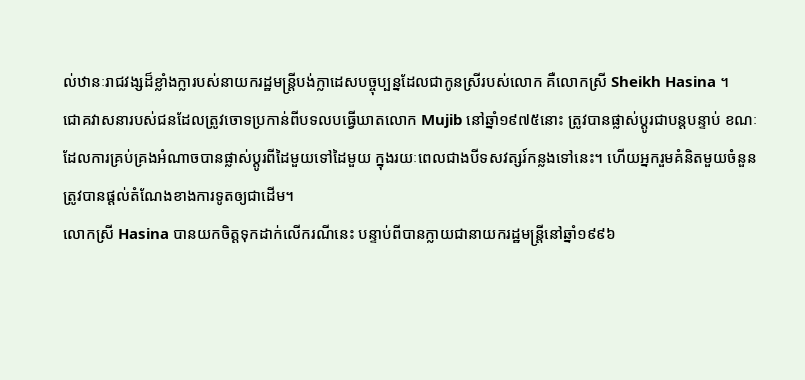ល់ឋានៈរាជវង្សដ៏ខ្លាំងក្លារបស់នាយករដ្ឋមន្រ្តីបង់ក្លាដេសបច្ចុប្បន្នដែលជាកូនស្រីរបស់លោក គឺលោកស្រី Sheikh Hasina ។
ជោគវាសនារបស់ជនដែលត្រូវចោទប្រកាន់ពីបទលបធ្វើឃាតលោក Mujib នៅឆ្នាំ១៩៧៥នោះ ត្រូវបានផ្លាស់ប្តូរជាបន្តបន្ទាប់ ខណៈដែលការគ្រប់គ្រងអំណាចបានផ្លាស់ប្ដូរពីដៃមួយទៅដៃមួយ ក្នុងរយៈពេលជាងបីទសវត្សរ៍កន្លងទៅនេះ។ ហើយអ្នករួមគំនិតមួយចំនួន ត្រូវបានផ្តល់តំណែងខាងការទូតឲ្យជាដើម។
លោកស្រី Hasina បានយកចិត្តទុកដាក់លើករណីនេះ បន្ទាប់ពីបានក្លាយជានាយករដ្ឋមន្រ្តីនៅឆ្នាំ១៩៩៦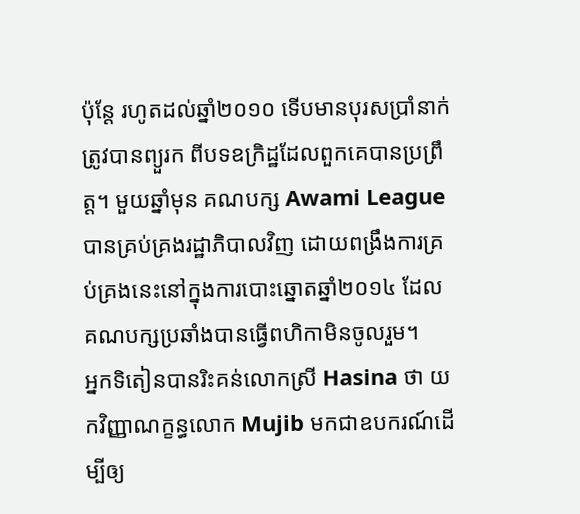ប៉ុន្តែ រហូតដល់ឆ្នាំ២០១០ ទើបមានបុរសប្រាំនាក់ត្រូវបានព្យួរក ពីបទឧក្រិដ្ឋដែលពួកគេបានប្រព្រឹត្ត។ មួយឆ្នាំមុន គណបក្ស Awami League បានគ្រប់គ្រងរដ្ឋាភិបាលវិញ ដោយពង្រឹងការគ្រប់គ្រងនេះនៅក្នុងការបោះឆ្នោតឆ្នាំ២០១៤ ដែលគណបក្សប្រឆាំងបានធ្វើពហិកាមិនចូលរួម។
អ្នកទិតៀនបានរិះគន់លោកស្រី Hasina ថា យកវិញ្ញាណក្ខន្ធលោក Mujib មកជាឧបករណ៍ដើម្បីឲ្យ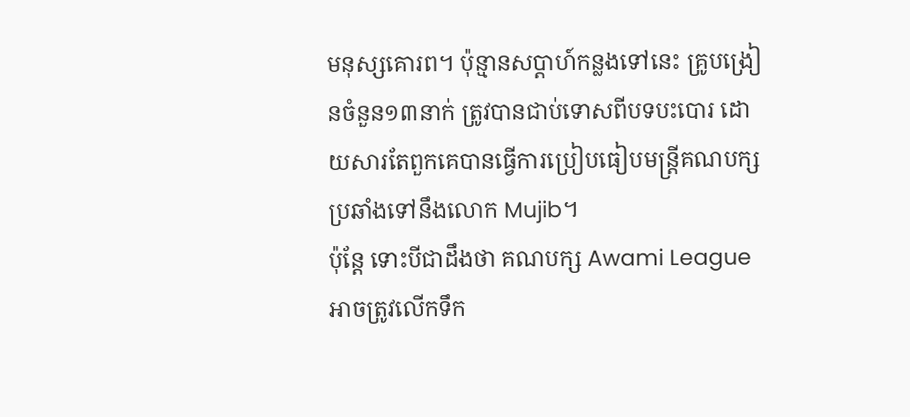មនុស្សគោរព។ ប៉ុន្មានសប្តាហ៍កន្លងទៅនេះ គ្រូបង្រៀនចំនួន១៣នាក់ ត្រូវបានជាប់ទោសពីបទបះបោរ ដោយសារតែពួកគេបានធ្វើការប្រៀបធៀបមន្រ្តីគណបក្សប្រឆាំងទៅនឹងលោក Mujib។
ប៉ុន្តែ ទោះបីជាដឹងថា គណបក្ស Awami League អាចត្រូវលើកទឹក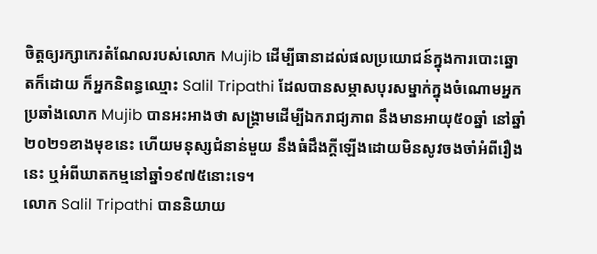ចិត្តឲ្យរក្សាកេរតំណែលរបស់លោក Mujib ដើម្បីធានាដល់ផលប្រយោជន៍ក្នុងការបោះឆ្នោតក៏ដោយ ក៏អ្នកនិពន្ធឈ្មោះ Salil Tripathi ដែលបានសម្ភាសបុរសម្នាក់ក្នុងចំណោមអ្នកប្រឆាំងលោក Mujib បានអះអាងថា សង្រ្គាមដើម្បីឯករាជ្យភាព នឹងមានអាយុ៥០ឆ្នាំ នៅឆ្នាំ២០២១ខាងមុខនេះ ហើយមនុស្សជំនាន់មួយ នឹងធំដឹងក្តីឡើងដោយមិនសូវចងចាំអំពីរឿងនេះ ឬអំពីឃាតកម្មនៅឆ្នាំ១៩៧៥នោះទេ។
លោក Salil Tripathi បាននិយាយ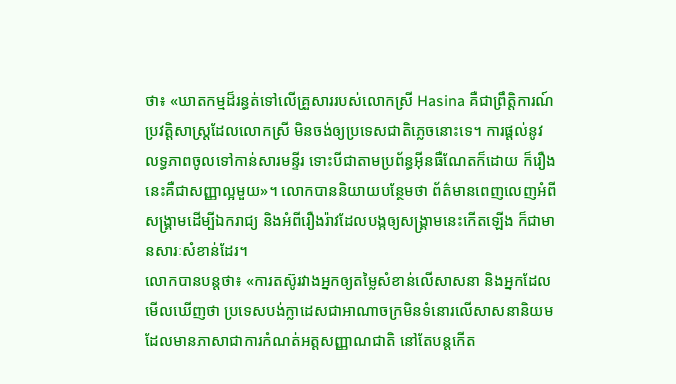ថា៖ «ឃាតកម្មដ៏រន្ធត់ទៅលើគ្រួសាររបស់លោកស្រី Hasina គឺជាព្រឹត្តិការណ៍ប្រវត្តិសាស្រ្តដែលលោកស្រី មិនចង់ឲ្យប្រទេសជាតិភ្លេចនោះទេ។ ការផ្ដល់នូវលទ្ធភាពចូលទៅកាន់សារមន្ទីរ ទោះបីជាតាមប្រព័ន្ធអ៊ីនធឺណែតក៏ដោយ ក៏រឿងនេះគឺជាសញ្ញាល្អមួយ»។ លោកបាននិយាយបន្ថែមថា ព័ត៌មានពេញលេញអំពីសង្រ្គាមដើម្បីឯករាជ្យ និងអំពីរឿងរ៉ាវដែលបង្កឲ្យសង្គ្រាមនេះកើតឡើង ក៏ជាមានសារៈសំខាន់ដែរ។
លោកបានបន្តថា៖ «ការតស៊ូរវាងអ្នកឲ្យតម្លៃសំខាន់លើសាសនា និងអ្នកដែលមើលឃើញថា ប្រទេសបង់ក្លាដេសជាអាណាចក្រមិនទំនោរលើសាសនានិយម ដែលមានភាសាជាការកំណត់អត្តសញ្ញាណជាតិ នៅតែបន្តកើត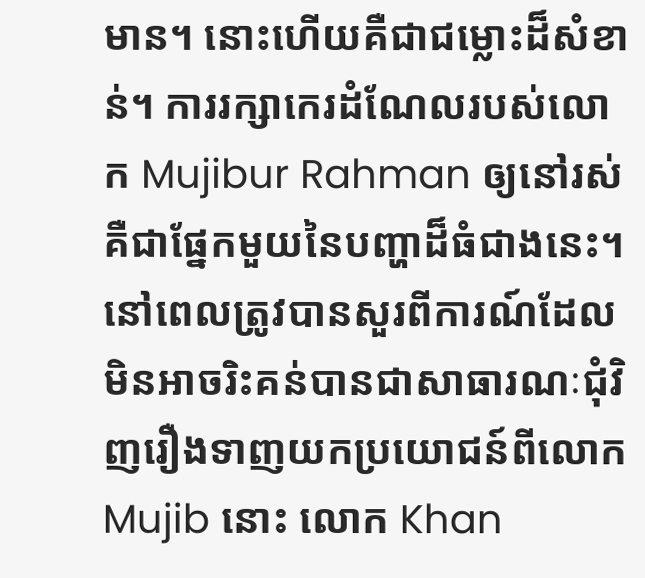មាន។ នោះហើយគឺជាជម្លោះដ៏សំខាន់។ ការរក្សាកេរដំណែលរបស់លោក Mujibur Rahman ឲ្យនៅរស់ គឺជាផ្នែកមួយនៃបញ្ហាដ៏ធំជាងនេះ។
នៅពេលត្រូវបានសួរពីការណ៍ដែលមិនអាចរិះគន់បានជាសាធារណៈជុំវិញរឿងទាញយកប្រយោជន៍ពីលោក Mujib នោះ លោក Khan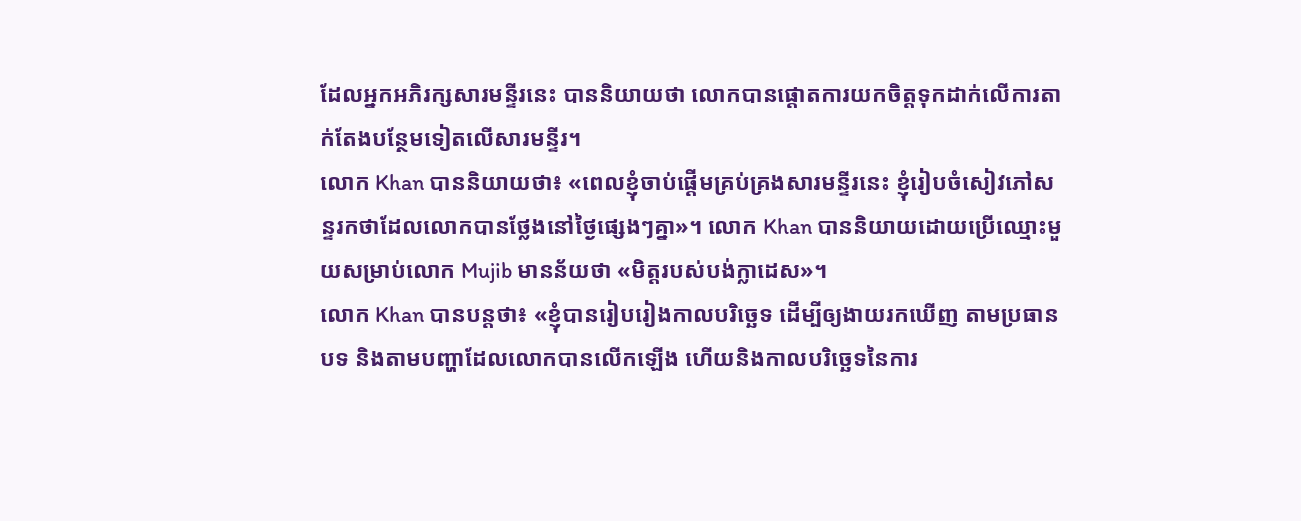ដែលអ្នកអភិរក្សសារមន្ទីរនេះ បាននិយាយថា លោកបានផ្តោតការយកចិត្តទុកដាក់លើការតាក់តែងបន្ថែមទៀតលើសារមន្ទីរ។
លោក Khan បាននិយាយថា៖ «ពេលខ្ញុំចាប់ផ្ដើមគ្រប់គ្រងសារមន្ទីរនេះ ខ្ញុំរៀបចំសៀវភៅសន្ទរកថាដែលលោកបានថ្លែងនៅថ្ងៃផ្សេងៗគ្នា»។ លោក Khan បាននិយាយដោយប្រើឈ្មោះមួយសម្រាប់លោក Mujib មានន័យថា «មិត្តរបស់បង់ក្លាដេស»។
លោក Khan បានបន្តថា៖ «ខ្ញុំបានរៀបរៀងកាលបរិច្ឆេទ ដើម្បីឲ្យងាយរកឃើញ តាមប្រធានបទ និងតាមបញ្ហាដែលលោកបានលើកឡើង ហើយនិងកាលបរិច្ឆេទនៃការ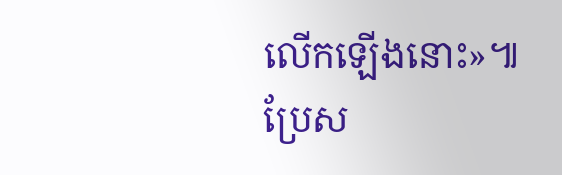លើកឡើងនោះ»៕
ប្រែស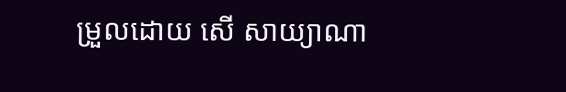ម្រួលដោយ សើ សាយ្យាណា